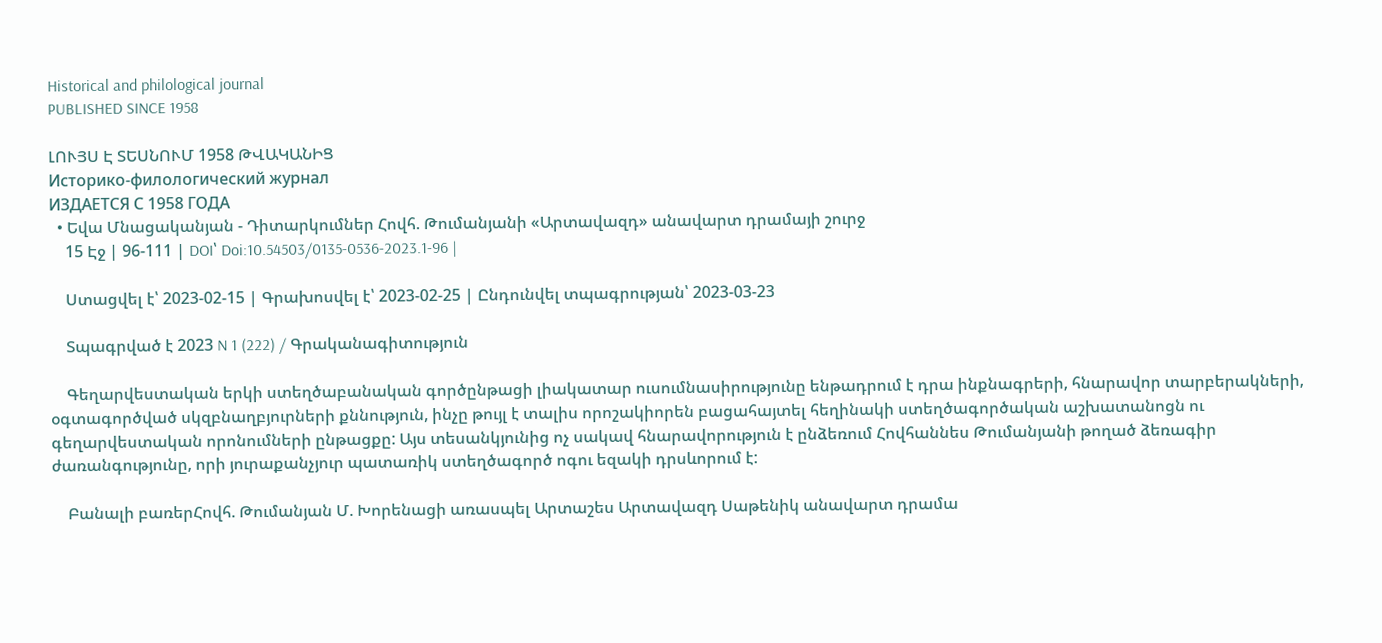Historical and philological journal
PUBLISHED SINCE 1958

ԼՈՒՅՍ Է ՏԵՍՆՈՒՄ 1958 ԹՎԱԿԱՆԻՑ
Историко-филологический журнал
ИЗДАЕТСЯ С 1958 ГОДА
  • Եվա Մնացականյան - Դիտարկումներ Հովհ. Թումանյանի «Արտավազդ» անավարտ դրամայի շուրջ
    15 Էջ | 96-111 | DOI՝ Doi:10.54503/0135-0536-2023.1-96 |

    Ստացվել է՝ 2023-02-15 | Գրախոսվել է՝ 2023-02-25 | Ընդունվել տպագրության՝ 2023-03-23

    Տպագրված է 2023 N 1 (222) / Գրականագիտություն

    Գեղարվեստական երկի ստեղծաբանական գործընթացի լիակատար ուսումնասիրությունը ենթադրում է դրա ինքնագրերի, հնարավոր տարբերակների, օգտագործված սկզբնաղբյուրների քննություն, ինչը թույլ է տալիս որոշակիորեն բացահայտել հեղինակի ստեղծագործական աշխատանոցն ու գեղարվեստական որոնումների ընթացքը: Այս տեսանկյունից ոչ սակավ հնարավորություն է ընձեռում Հովհաննես Թումանյանի թողած ձեռագիր ժառանգությունը, որի յուրաքանչյուր պատառիկ ստեղծագործ ոգու եզակի դրսևորում է:

    Բանալի բառերՀովհ. Թումանյան Մ. Խորենացի առասպել Արտաշես Արտավազդ Սաթենիկ անավարտ դրամա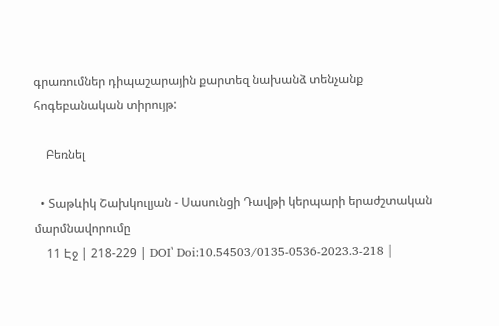գրառումներ դիպաշարային քարտեզ նախանձ տենչանք հոգեբանական տիրույթ:

    Բեռնել

  • Տաթևիկ Շախկուլյան - Սասունցի Դավթի կերպարի երաժշտական մարմնավորումը
    11 Էջ | 218-229 | DOI՝ Doi:10.54503/0135-0536-2023.3-218 |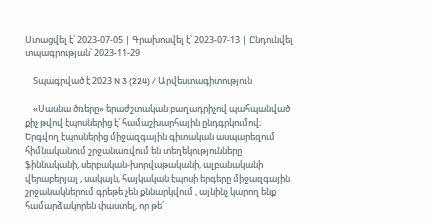Ստացվել է՝ 2023-07-05 | Գրախոսվել է՝ 2023-07-13 | Ընդունվել տպագրության՝ 2023-11-29

    Տպագրված է 2023 N 3 (224) / Արվեստագիտություն

    «Սասնա ծռերը» երաժշտական բաղադրիչով պահպանված քիչ թվով էպոսներից է՝ համաշխարհային ընդգրկումով։ Երգվող էպոսներից միջազգային գիտական ասպարեզում հիմնականում շրջանառվում են տեղեկությունները ֆիննականի, սերբական-խորվաթականի, ալբանականի վերաբերյալ , սակայն, հայկական էպոսի երգերը միջազգային շրջանակներում գրեթե չեն քննարկվում , այնինչ կարող ենք համարձակորեն փաստել, որ թե՛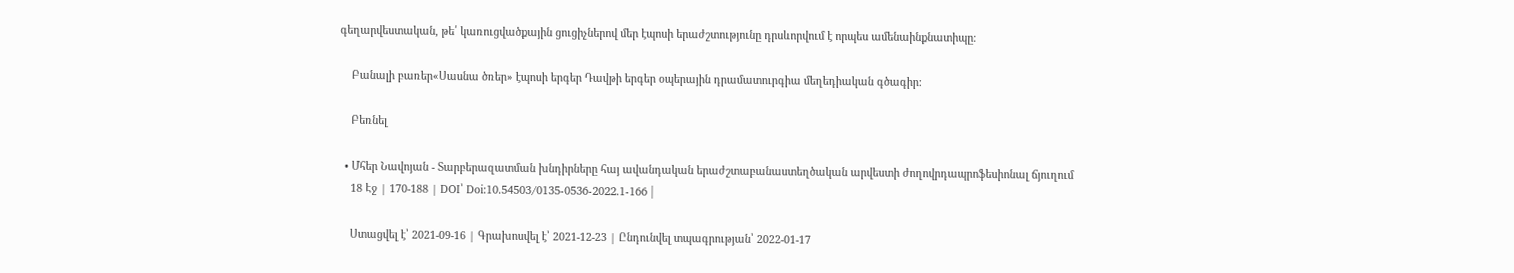գեղարվեստական, թե՛ կառուցվածքային ցուցիչներով մեր էպոսի երաժշտությունը դրսևորվում է որպես ամենաինքնատիպը։

    Բանալի բառեր«Սասնա ծռեր» էպոսի երգեր Դավթի երգեր օպերային դրամատուրգիա մեղեդիական գծագիր:

    Բեռնել

  • Մհեր Նավոյան - Տարբերազատման խնդիրները հայ ավանդական երաժշտաբանաստեղծական արվեստի ժողովրդապրոֆեսիոնալ ճյուղում
    18 Էջ | 170-188 | DOI՝ Doi:10.54503/0135-0536-2022.1-166 |

    Ստացվել է՝ 2021-09-16 | Գրախոսվել է՝ 2021-12-23 | Ընդունվել տպագրության՝ 2022-01-17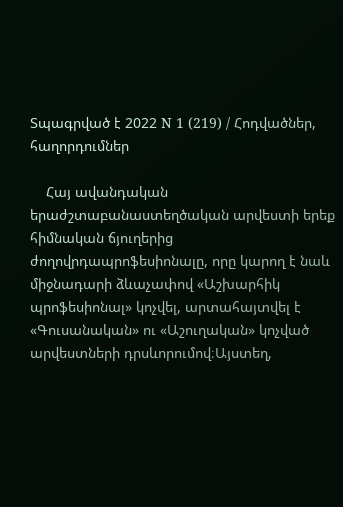Տպագրված է 2022 N 1 (219) / Հոդվածներ, հաղորդումներ

    Հայ ավանդական երաժշտաբանաստեղծական արվեստի երեք հիմնական ճյուղերից ժողովրդապրոֆեսիոնալը, որը կարող է նաև միջնադարի ձևաչափով «Աշխարհիկ պրոֆեսիոնալ» կոչվել, արտահայտվել է «Գուսանական» ու «Աշուղական» կոչված արվեստների դրսևորումով։Այստեղ,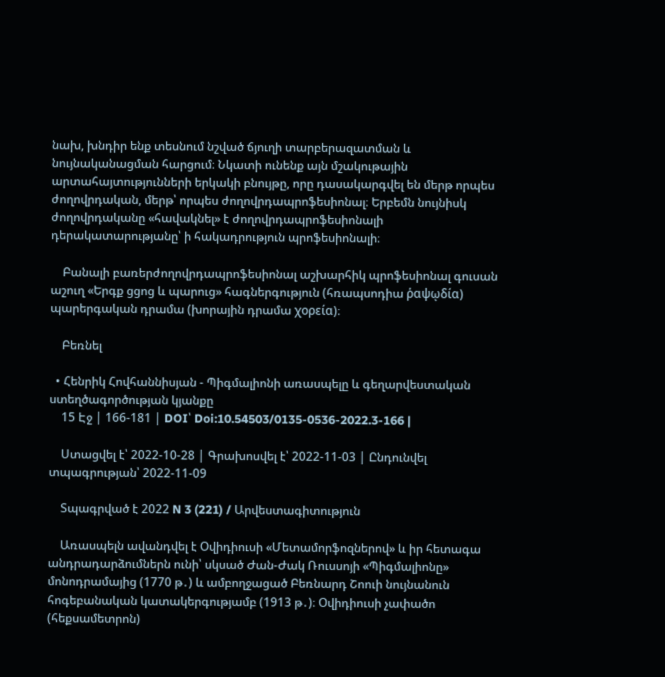նախ, խնդիր ենք տեսնում նշված ճյուղի տարբերազատման և նույնականացման հարցում։ Նկատի ունենք այն մշակութային արտահայտությունների երկակի բնույթը, որը դասակարգվել են մերթ որպես ժողովրդական, մերթ՝ որպես ժողովրդապրոֆեսիոնալ։ Երբեմն նույնիսկ ժողովրդականը «հավակնել» է ժողովրդապրոֆեսիոնալի դերակատարությանը՝ ի հակադրություն պրոֆեսիոնալի։

    Բանալի բառերժողովրդապրոֆեսիոնալ աշխարհիկ պրոֆեսիոնալ գուսան աշուղ «Երգք ցցոց և պարուց» հագներգություն (հռապսոդիա ῥαψῳδία) պարերգական դրամա (խորային դրամա χορεία)։

    Բեռնել

  • Հենրիկ Հովհաննիսյան - Պիգմալիոնի առասպելը և գեղարվեստական ստեղծագործության կյանքը
    15 Էջ | 166-181 | DOI՝ Doi:10.54503/0135-0536-2022.3-166 |

    Ստացվել է՝ 2022-10-28 | Գրախոսվել է՝ 2022-11-03 | Ընդունվել տպագրության՝ 2022-11-09

    Տպագրված է 2022 N 3 (221) / Արվեստագիտություն

    Առասպելն ավանդվել է Օվիդիուսի «Մետամորֆոզներով» և իր հետագա անդրադարձումներն ունի՝ սկսած Ժան-Ժակ Ռուսսոյի «Պիգմալիոնը» մոնոդրամայից (1770 թ․) և ամբողջացած Բեռնարդ Շոուի նույնանուն հոգեբանական կատակերգությամբ (1913 թ․)։ Օվիդիուսի չափածո (հեքսամետրոն)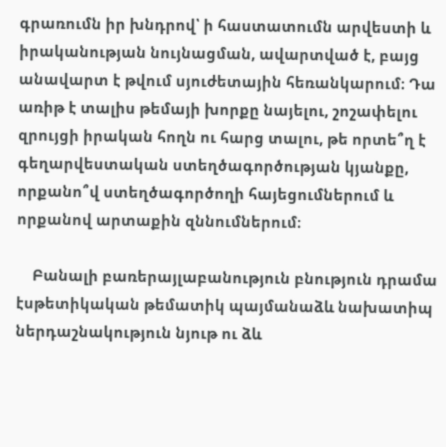գրառումն իր խնդրով՝ ի հաստատումն արվեստի և իրականության նույնացման, ավարտված է, բայց անավարտ է թվում սյուժետային հեռանկարում։ Դա առիթ է տալիս թեմայի խորքը նայելու, շոշափելու զրույցի իրական հողն ու հարց տալու, թե որտե՞ղ է գեղարվեստական ստեղծագործության կյանքը, որքանո՞վ ստեղծագործողի հայեցումներում և որքանով արտաքին զննումներում։

    Բանալի բառերայլաբանություն բնություն դրամա էսթետիկական թեմատիկ պայմանաձև նախատիպ ներդաշնակություն նյութ ու ձև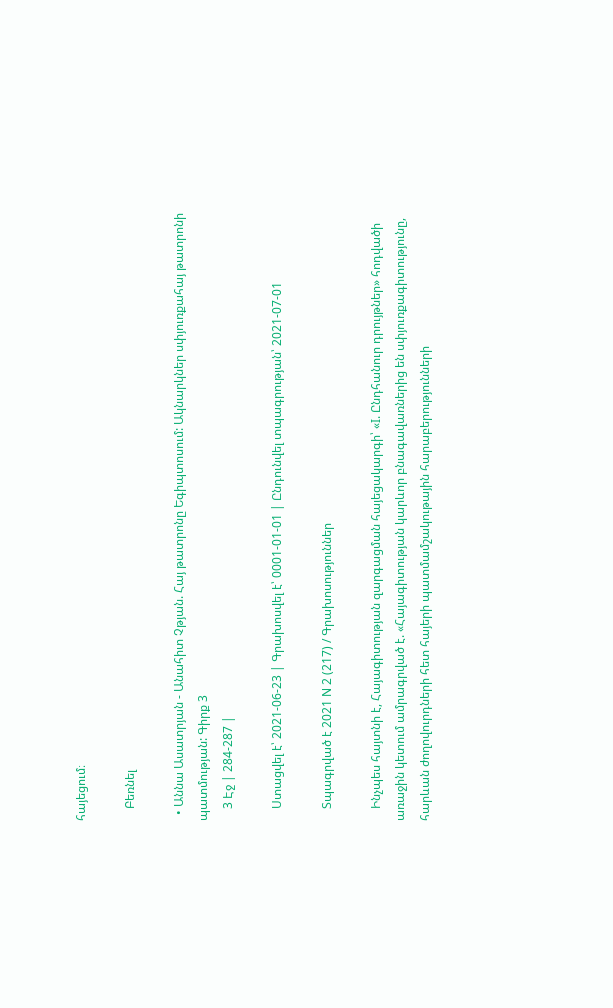հայեցում։

    Բեռնել

  • Աննա Ասատրյան - Անահիտ Չթյան. Հայ թատրոնը Եգիպտոսում: Ակնարկներ սփյուռքահայ թատրոնի պատմության: Գիրք 3
    3 Էջ | 284-287 |

    Ստացվել է՝ 2021-06-23 | Գրախոսվել է՝ 0001-01-01 | Ընդունվել տպագրության՝ 2021-07-01

    Տպագրված է 2021 N 2 (217) / Գրախոսություններ

    Ինչպես հայտնի է, Հայագիտության զարգացման հայեցակարգի՝ «I. Ընդհանուր դրույթներ» հոդվածի առաջին կետում ամրագրված է. «Հայագիտության կարևոր բնագավառներից են սփյուռքագիտությունը, հարևան ժողովուրդների հետ հայերի պատմամշակութային հարաբերությունների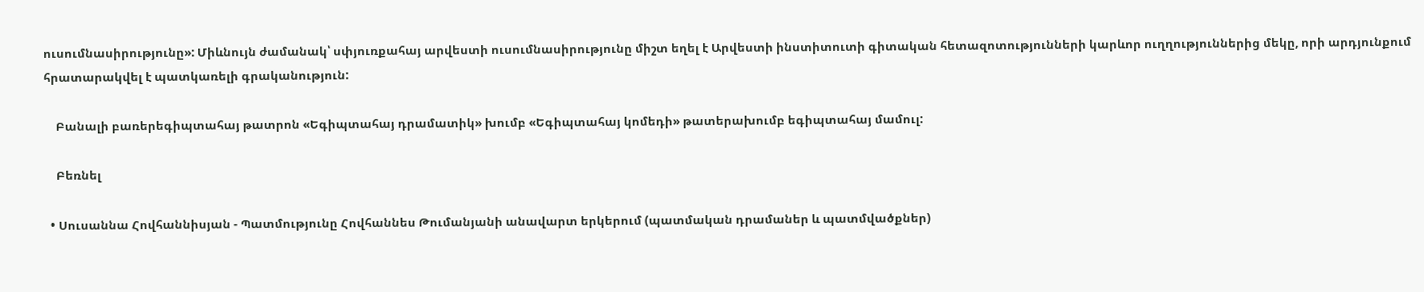ուսումնասիրությունը»: Միևնույն ժամանակ՝ սփյուռքահայ արվեստի ուսումնասիրությունը միշտ եղել է Արվեստի ինստիտուտի գիտական հետազոտությունների կարևոր ուղղություններից մեկը, որի արդյունքում հրատարակվել է պատկառելի գրականություն:

    Բանալի բառերեգիպտահայ թատրոն «Եգիպտահայ դրամատիկ» խումբ «Եգիպտահայ կոմեդի» թատերախումբ եգիպտահայ մամուլ:

    Բեռնել

  • Սուսաննա Հովհաննիսյան - Պատմությունը Հովհաննես Թումանյանի անավարտ երկերում (պատմական դրամաներ և պատմվածքներ)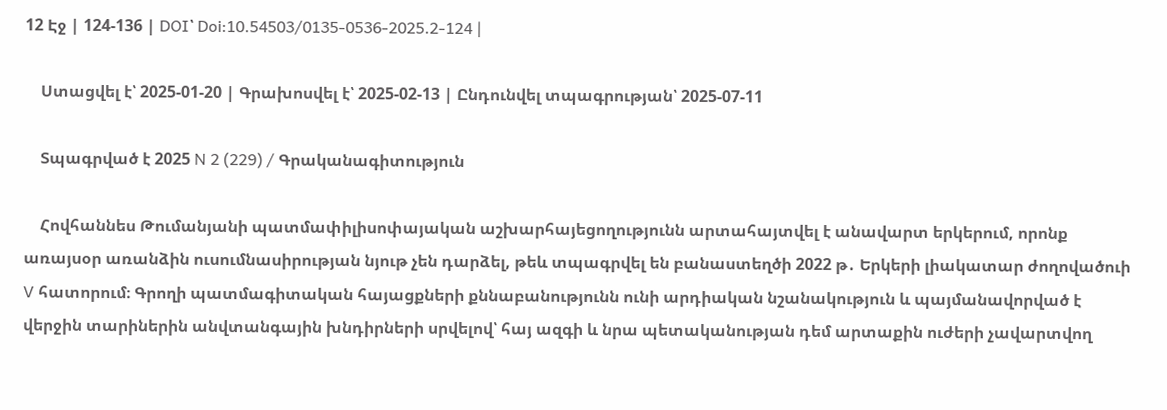12 Էջ | 124-136 | DOI՝ Doi:10.54503/0135-0536-2025.2-124 |

    Ստացվել է՝ 2025-01-20 | Գրախոսվել է՝ 2025-02-13 | Ընդունվել տպագրության՝ 2025-07-11

    Տպագրված է 2025 N 2 (229) / Գրականագիտություն

    Հովհաննես Թումանյանի պատմափիլիսոփայական աշխարհայեցողությունն արտահայտվել է անավարտ երկերում, որոնք առայսօր առանձին ուսումնասիրության նյութ չեն դարձել, թեև տպագրվել են բանաստեղծի 2022 թ․ Երկերի լիակատար ժողովածուի V հատորում։ Գրողի պատմագիտական հայացքների քննաբանությունն ունի արդիական նշանակություն և պայմանավորված է վերջին տարիներին անվտանգային խնդիրների սրվելով՝ հայ ազգի և նրա պետականության դեմ արտաքին ուժերի չավարտվող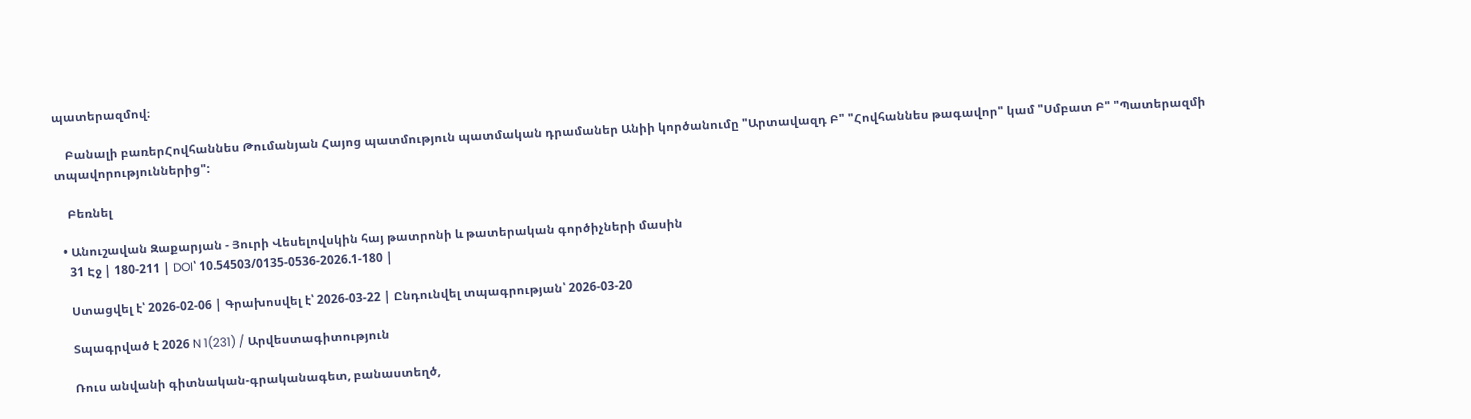պատերազմով։

    Բանալի բառերՀովհաննես Թումանյան Հայոց պատմություն պատմական դրամաներ Անիի կործանումը "Արտավազդ Բ" "Հովհաննես թագավոր" կամ "Սմբատ Բ" "Պատերազմի տպավորություններից":

    Բեռնել

  • Անուշավան Զաքարյան - Յուրի Վեսելովսկին հայ թատրոնի և թատերական գործիչների մասին
    31 Էջ | 180-211 | DOI՝ 10.54503/0135-0536-2026.1-180 |

    Ստացվել է՝ 2026-02-06 | Գրախոսվել է՝ 2026-03-22 | Ընդունվել տպագրության՝ 2026-03-20

    Տպագրված է 2026 N 1(231) / Արվեստագիտություն

    Ռուս անվանի գիտնական-գրականագետ, բանաստեղծ,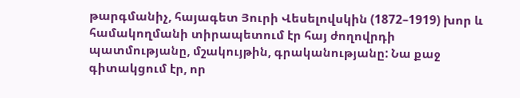թարգմանիչ, հայագետ Յուրի Վեսելովսկին (1872–1919) խոր և համակողմանի տիրապետում էր հայ ժողովրդի պատմությանը, մշակույթին, գրականությանը: Նա քաջ գիտակցում էր, որ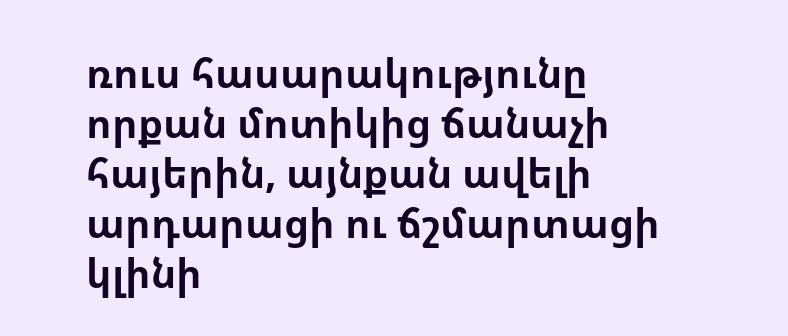ռուս հասարակությունը որքան մոտիկից ճանաչի հայերին, այնքան ավելի արդարացի ու ճշմարտացի կլինի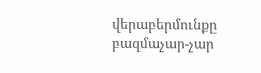վերաբերմունքը բազմաչար-չար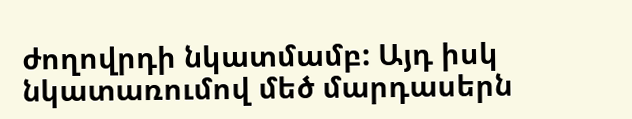ժողովրդի նկատմամբ: Այդ իսկ նկատառումով մեծ մարդասերն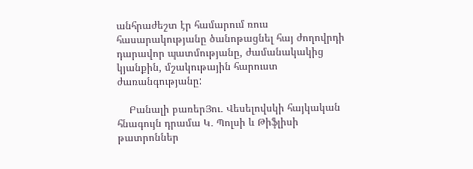անհրաժեշտ էր համարում ռուս հասարակությանը ծանոթացնել հայ ժողովրդի դարավոր պատմությանը, ժամանակակից կյանքին, մշակութային հարուստ ժառանգությանը:

    Բանալի բառերՅու․ Վեսելովսկի հայկական հնագույն դրամա Կ․ Պոլսի և Թիֆլիսի թատրոններ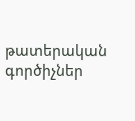թատերական գործիչներ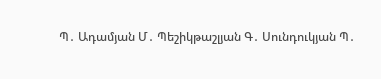Պ․ Ադամյան Մ․ Պեշիկթաշլյան Գ․ Սունդուկյան Պ․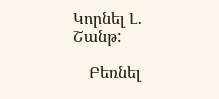Կորնել Լ․ Շանթ:

    Բեռնել